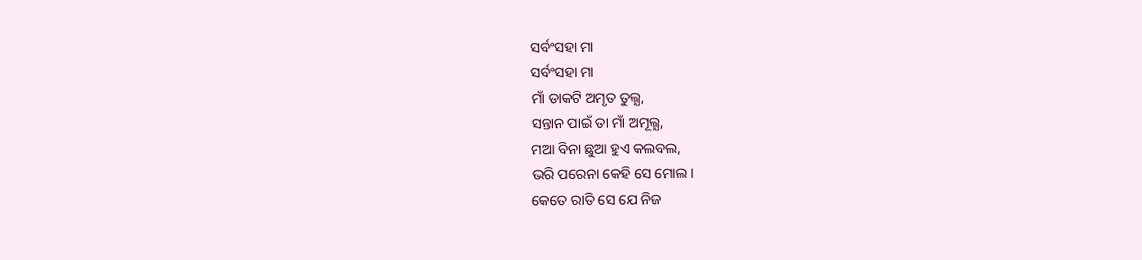ସର୍ବଂସହା ମା
ସର୍ବଂସହା ମା
ମାଁ ଡାକଟି ଅମୃତ ତୁଲ୍ଯ,
ସନ୍ତାନ ପାଇଁ ତା ମାଁ ଅମୂଲ୍ଯ,
ମଆ ବିନା ଛୁଆ ହୁଏ କଲବଲ,
ଭରି ପରେନା କେହି ସେ ମୋଲ।
କେତେ ରାତି ସେ ଯେ ନିଜ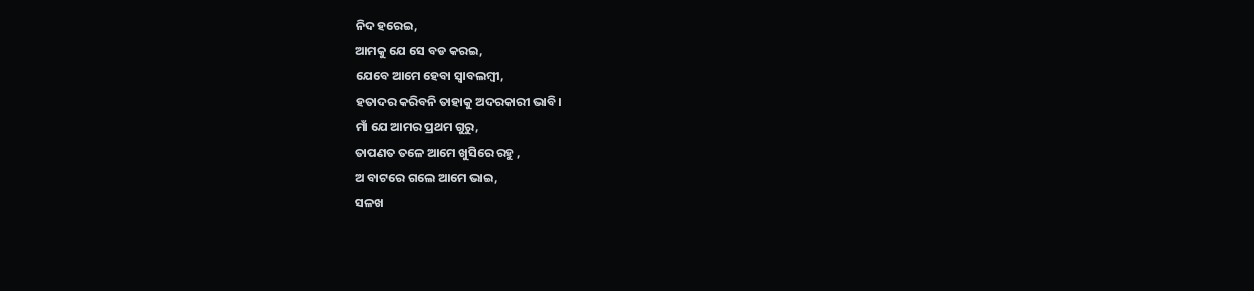ନିଦ ହରେଇ,
ଆମକୁ ଯେ ସେ ବଡ କରଇ,
ଯେବେ ଆମେ ହେବା ସ୍ବାବଲମ୍ବୀ,
ହତାଦର କରିବନି ତାହାକୁ ଅଦରକାରୀ ଭାବି।
ମାଁ ଯେ ଆମର ପ୍ରଥମ ଗୁରୁ,
ତାପଣତ ତଳେ ଆମେ ଖୁସିରେ ରହୁ ,
ଅ ବାଟରେ ଗଲେ ଆମେ ଭାଇ,
ସଳଖ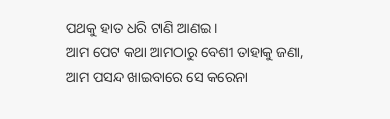ପଥକୁ ହାତ ଧରି ଟାଣି ଆଣଇ।
ଆମ ପେଟ କଥା ଆମଠାରୁ ବେଶୀ ତାହାକୁ ଜଣା,
ଆମ ପସନ୍ଦ ଖାଇବାରେ ସେ କରେନା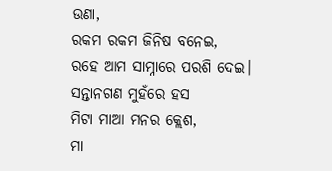ଉଣା,
ରକମ ରକମ ଜିନିଷ ବନେଇ,
ରହେ ଆମ ସାମ୍ନାରେ ପରଶି ଦେଇ।
ସନ୍ତାନଗଣ ମୁହଁରେ ହସ
ମିଟା ମାଆ ମନର କ୍ଲେଶ,
ମା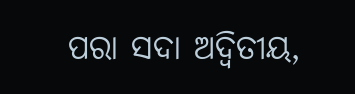ପରା ସଦା ଅଦ୍ବିତୀୟ,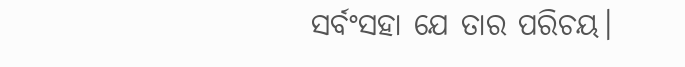ସର୍ବଂସହା ଯେ ତାର ପରିଚୟ।